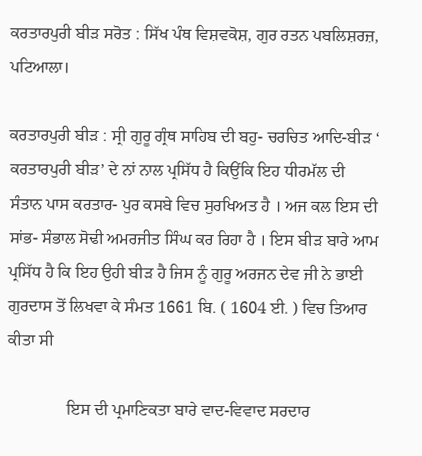ਕਰਤਾਰਪੁਰੀ ਬੀੜ ਸਰੋਤ : ਸਿੱਖ ਪੰਥ ਵਿਸ਼ਵਕੋਸ਼, ਗੁਰ ਰਤਨ ਪਬਲਿਸ਼ਰਜ਼, ਪਟਿਆਲਾ।

ਕਰਤਾਰਪੁਰੀ ਬੀੜ : ਸ੍ਰੀ ਗੁਰੂ ਗ੍ਰੰਥ ਸਾਹਿਬ ਦੀ ਬਹੁ- ਚਰਚਿਤ ਆਦਿ-ਬੀੜ ‘ ਕਰਤਾਰਪੁਰੀ ਬੀੜ’ ਦੇ ਨਾਂ ਨਾਲ ਪ੍ਰਸਿੱਧ ਹੈ ਕਿਉਂਕਿ ਇਹ ਧੀਰਮੱਲ ਦੀ ਸੰਤਾਨ ਪਾਸ ਕਰਤਾਰ- ਪੁਰ ਕਸਬੇ ਵਿਚ ਸੁਰਖਿਅਤ ਹੈ । ਅਜ ਕਲ ਇਸ ਦੀ ਸਾਂਭ- ਸੰਭਾਲ ਸੋਢੀ ਅਮਰਜੀਤ ਸਿੰਘ ਕਰ ਰਿਹਾ ਹੈ । ਇਸ ਬੀੜ ਬਾਰੇ ਆਮ ਪ੍ਰਸਿੱਧ ਹੈ ਕਿ ਇਹ ਉਹੀ ਬੀੜ ਹੈ ਜਿਸ ਨੂੰ ਗੁਰੂ ਅਰਜਨ ਦੇਵ ਜੀ ਨੇ ਭਾਈ ਗੁਰਦਾਸ ਤੋਂ ਲਿਖਵਾ ਕੇ ਸੰਮਤ 1661 ਬਿ. ( 1604 ਈ. ) ਵਿਚ ਤਿਆਰ ਕੀਤਾ ਸੀ

              ਇਸ ਦੀ ਪ੍ਰਮਾਣਿਕਤਾ ਬਾਰੇ ਵਾਦ-ਵਿਵਾਦ ਸਰਦਾਰ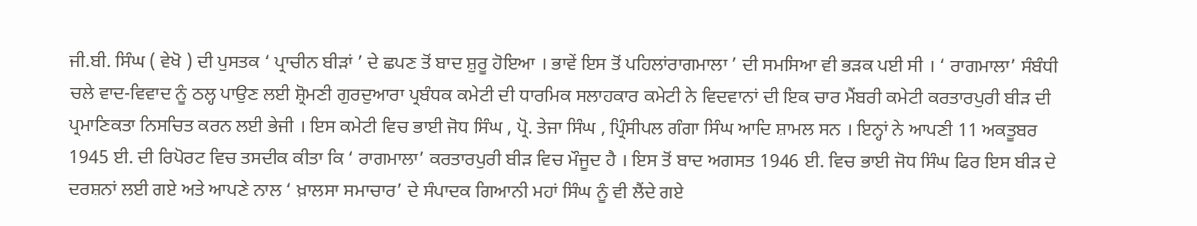ਜੀ.ਬੀ. ਸਿੰਘ ( ਵੇਖੋ ) ਦੀ ਪੁਸਤਕ ‘ ਪ੍ਰਾਚੀਨ ਬੀੜਾਂ ’ ਦੇ ਛਪਣ ਤੋਂ ਬਾਦ ਸ਼ੁਰੂ ਹੋਇਆ । ਭਾਵੇਂ ਇਸ ਤੋਂ ਪਹਿਲਾਂਰਾਗਮਾਲਾ ’ ਦੀ ਸਮਸਿਆ ਵੀ ਭੜਕ ਪਈ ਸੀ । ‘ ਰਾਗਮਾਲਾ’ ਸੰਬੰਧੀ ਚਲੇ ਵਾਦ-ਵਿਵਾਦ ਨੂੰ ਠਲ੍ਹ ਪਾਉਣ ਲਈ ਸ਼੍ਰੋਮਣੀ ਗੁਰਦੁਆਰਾ ਪ੍ਰਬੰਧਕ ਕਮੇਟੀ ਦੀ ਧਾਰਮਿਕ ਸਲਾਹਕਾਰ ਕਮੇਟੀ ਨੇ ਵਿਦਵਾਨਾਂ ਦੀ ਇਕ ਚਾਰ ਮੈਂਬਰੀ ਕਮੇਟੀ ਕਰਤਾਰਪੁਰੀ ਬੀੜ ਦੀ ਪ੍ਰਮਾਣਿਕਤਾ ਨਿਸਚਿਤ ਕਰਨ ਲਈ ਭੇਜੀ । ਇਸ ਕਮੇਟੀ ਵਿਚ ਭਾਈ ਜੋਧ ਸਿੰਘ , ਪ੍ਰੋ. ਤੇਜਾ ਸਿੰਘ , ਪ੍ਰਿੰਸੀਪਲ ਗੰਗਾ ਸਿੰਘ ਆਦਿ ਸ਼ਾਮਲ ਸਨ । ਇਨ੍ਹਾਂ ਨੇ ਆਪਣੀ 11 ਅਕਤੂਬਰ 1945 ਈ. ਦੀ ਰਿਪੋਰਟ ਵਿਚ ਤਸਦੀਕ ਕੀਤਾ ਕਿ ‘ ਰਾਗਮਾਲਾ’ ਕਰਤਾਰਪੁਰੀ ਬੀੜ ਵਿਚ ਮੌਜੂਦ ਹੈ । ਇਸ ਤੋਂ ਬਾਦ ਅਗਸਤ 1946 ਈ. ਵਿਚ ਭਾਈ ਜੋਧ ਸਿੰਘ ਫਿਰ ਇਸ ਬੀੜ ਦੇ ਦਰਸ਼ਨਾਂ ਲਈ ਗਏ ਅਤੇ ਆਪਣੇ ਨਾਲ ‘ ਖ਼ਾਲਸਾ ਸਮਾਚਾਰ’ ਦੇ ਸੰਪਾਦਕ ਗਿਆਨੀ ਮਹਾਂ ਸਿੰਘ ਨੂੰ ਵੀ ਲੈਂਦੇ ਗਏ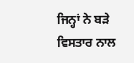ਜਿਨ੍ਹਾਂ ਨੇ ਬੜੇ ਵਿਸਤਾਰ ਨਾਲ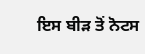ਇਸ ਬੀੜ ਤੋਂ ਨੋਟਸ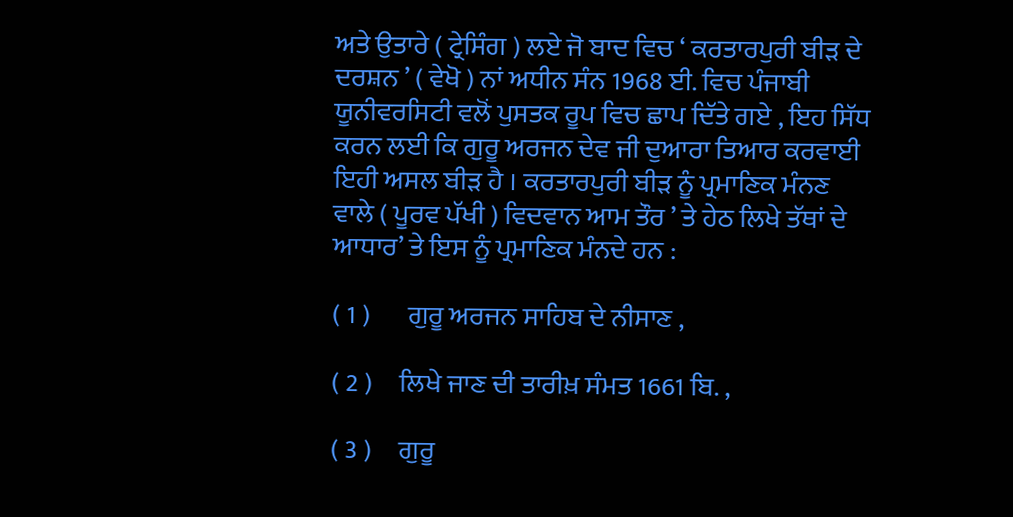ਅਤੇ ਉਤਾਰੇ ( ਟ੍ਰੇਸਿੰਗ ) ਲਏ ਜੋ ਬਾਦ ਵਿਚ ‘ ਕਰਤਾਰਪੁਰੀ ਬੀੜ ਦੇ ਦਰਸ਼ਨ ’ ( ਵੇਖੋ ) ਨਾਂ ਅਧੀਨ ਸੰਨ 1968 ਈ. ਵਿਚ ਪੰਜਾਬੀ ਯੂਨੀਵਰਸਿਟੀ ਵਲੋਂ ਪੁਸਤਕ ਰੂਪ ਵਿਚ ਛਾਪ ਦਿੱਤੇ ਗਏ , ਇਹ ਸਿੱਧ ਕਰਨ ਲਈ ਕਿ ਗੁਰੂ ਅਰਜਨ ਦੇਵ ਜੀ ਦੁਆਰਾ ਤਿਆਰ ਕਰਵਾਈ ਇਹੀ ਅਸਲ ਬੀੜ ਹੈ । ਕਰਤਾਰਪੁਰੀ ਬੀੜ ਨੂੰ ਪ੍ਰਮਾਣਿਕ ਮੰਨਣ ਵਾਲੇ ( ਪੂਰਵ ਪੱਖੀ ) ਵਿਦਵਾਨ ਆਮ ਤੌਰ ’ ਤੇ ਹੇਠ ਲਿਖੇ ਤੱਥਾਂ ਦੇ ਆਧਾਰ’ ਤੇ ਇਸ ਨੂੰ ਪ੍ਰਮਾਣਿਕ ਮੰਨਦੇ ਹਨ :

( 1 )       ਗੁਰੂ ਅਰਜਨ ਸਾਹਿਬ ਦੇ ਨੀਸਾਣ ,

( 2 )     ਲਿਖੇ ਜਾਣ ਦੀ ਤਾਰੀਖ਼ ਸੰਮਤ 1661 ਬਿ. ,

( 3 )     ਗੁਰੂ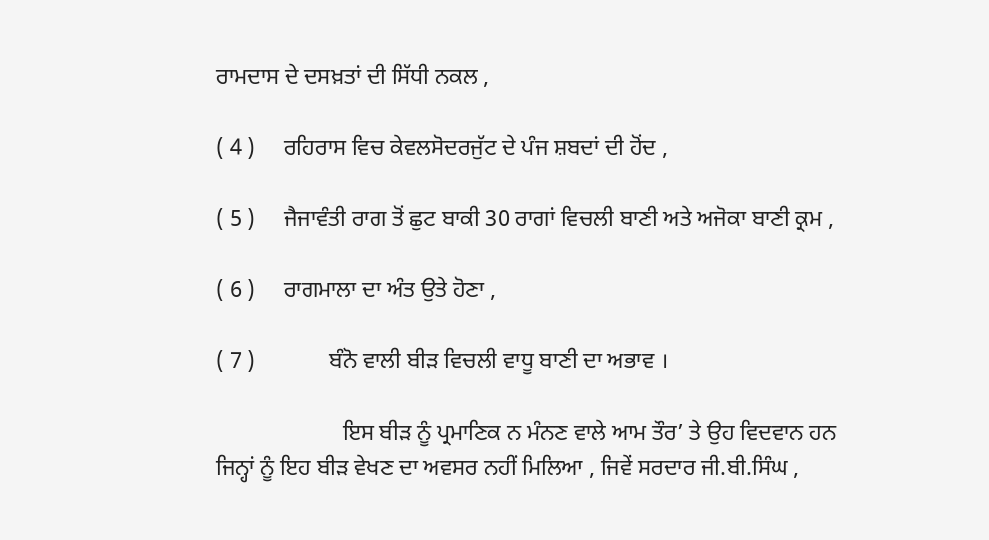ਰਾਮਦਾਸ ਦੇ ਦਸਖ਼ਤਾਂ ਦੀ ਸਿੱਧੀ ਨਕਲ ,

( 4 )     ਰਹਿਰਾਸ ਵਿਚ ਕੇਵਲਸੋਦਰਜੁੱਟ ਦੇ ਪੰਜ ਸ਼ਬਦਾਂ ਦੀ ਹੋਂਦ ,

( 5 )     ਜੈਜਾਵੰਤੀ ਰਾਗ ਤੋਂ ਛੁਟ ਬਾਕੀ 30 ਰਾਗਾਂ ਵਿਚਲੀ ਬਾਣੀ ਅਤੇ ਅਜੋਕਾ ਬਾਣੀ ਕ੍ਰਮ ,

( 6 )     ਰਾਗਮਾਲਾ ਦਾ ਅੰਤ ਉਤੇ ਹੋਣਾ ,

( 7 )             ਬੰਨੋ ਵਾਲੀ ਬੀੜ ਵਿਚਲੀ ਵਾਧੂ ਬਾਣੀ ਦਾ ਅਭਾਵ ।

                      ਇਸ ਬੀੜ ਨੂੰ ਪ੍ਰਮਾਣਿਕ ਨ ਮੰਨਣ ਵਾਲੇ ਆਮ ਤੌਰ’ ਤੇ ਉਹ ਵਿਦਵਾਨ ਹਨ ਜਿਨ੍ਹਾਂ ਨੂੰ ਇਹ ਬੀੜ ਵੇਖਣ ਦਾ ਅਵਸਰ ਨਹੀਂ ਮਿਲਿਆ , ਜਿਵੇਂ ਸਰਦਾਰ ਜੀ.ਬੀ.ਸਿੰਘ ,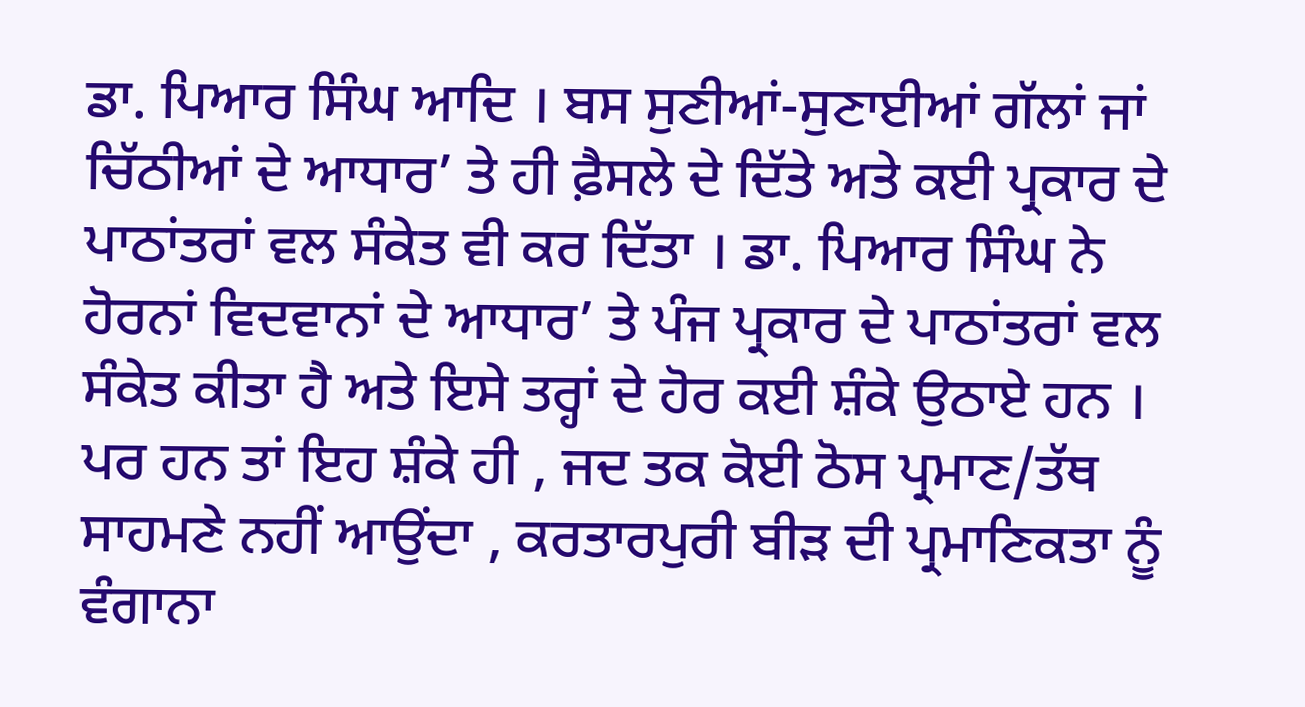ਡਾ. ਪਿਆਰ ਸਿੰਘ ਆਦਿ । ਬਸ ਸੁਣੀਆਂ-ਸੁਣਾਈਆਂ ਗੱਲਾਂ ਜਾਂ ਚਿੱਠੀਆਂ ਦੇ ਆਧਾਰ’ ਤੇ ਹੀ ਫ਼ੈਸਲੇ ਦੇ ਦਿੱਤੇ ਅਤੇ ਕਈ ਪ੍ਰਕਾਰ ਦੇ ਪਾਠਾਂਤਰਾਂ ਵਲ ਸੰਕੇਤ ਵੀ ਕਰ ਦਿੱਤਾ । ਡਾ. ਪਿਆਰ ਸਿੰਘ ਨੇ ਹੋਰਨਾਂ ਵਿਦਵਾਨਾਂ ਦੇ ਆਧਾਰ’ ਤੇ ਪੰਜ ਪ੍ਰਕਾਰ ਦੇ ਪਾਠਾਂਤਰਾਂ ਵਲ ਸੰਕੇਤ ਕੀਤਾ ਹੈ ਅਤੇ ਇਸੇ ਤਰ੍ਹਾਂ ਦੇ ਹੋਰ ਕਈ ਸ਼ੰਕੇ ਉਠਾਏ ਹਨ । ਪਰ ਹਨ ਤਾਂ ਇਹ ਸ਼ੰਕੇ ਹੀ , ਜਦ ਤਕ ਕੋਈ ਠੋਸ ਪ੍ਰਮਾਣ/ਤੱਥ ਸਾਹਮਣੇ ਨਹੀਂ ਆਉਂਦਾ , ਕਰਤਾਰਪੁਰੀ ਬੀੜ ਦੀ ਪ੍ਰਮਾਣਿਕਤਾ ਨੂੰ ਵੰਗਾਨਾ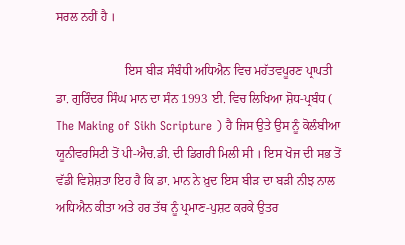ਸਰਲ ਨਹੀਂ ਹੈ ।

                      ਇਸ ਬੀੜ ਸੰਬੰਧੀ ਅਧਿਐਨ ਵਿਚ ਮਹੱਤਵਪੂਰਣ ਪ੍ਰਾਪਤੀ ਡਾ. ਗੁਰਿੰਦਰ ਸਿੰਘ ਮਾਨ ਦਾ ਸੰਨ 1993 ਈ. ਵਿਚ ਲਿਖਿਆ ਸ਼ੋਧ-ਪ੍ਰਬੰਧ ( The Making of Sikh Scripture ) ਹੈ ਜਿਸ ਉਤੇ ਉਸ ਨੂੰ ਕੋਲੰਬੀਆ ਯੂਨੀਵਰਸਿਟੀ ਤੋਂ ਪੀ-ਐਚ.ਡੀ. ਦੀ ਡਿਗਰੀ ਮਿਲੀ ਸੀ । ਇਸ ਖੋਜ ਦੀ ਸਭ ਤੋਂ ਵੱਡੀ ਵਿਸ਼ੇਸ਼ਤਾ ਇਹ ਹੈ ਕਿ ਡਾ. ਮਾਨ ਨੇ ਖ਼ੁਦ ਇਸ ਬੀੜ ਦਾ ਬੜੀ ਨੀਝ ਨਾਲ ਅਧਿਐਨ ਕੀਤਾ ਅਤੇ ਹਰ ਤੱਥ ਨੂੰ ਪ੍ਰਮਾਣ-ਪੁਸ਼ਟ ਕਰਕੇ ਉਤਰ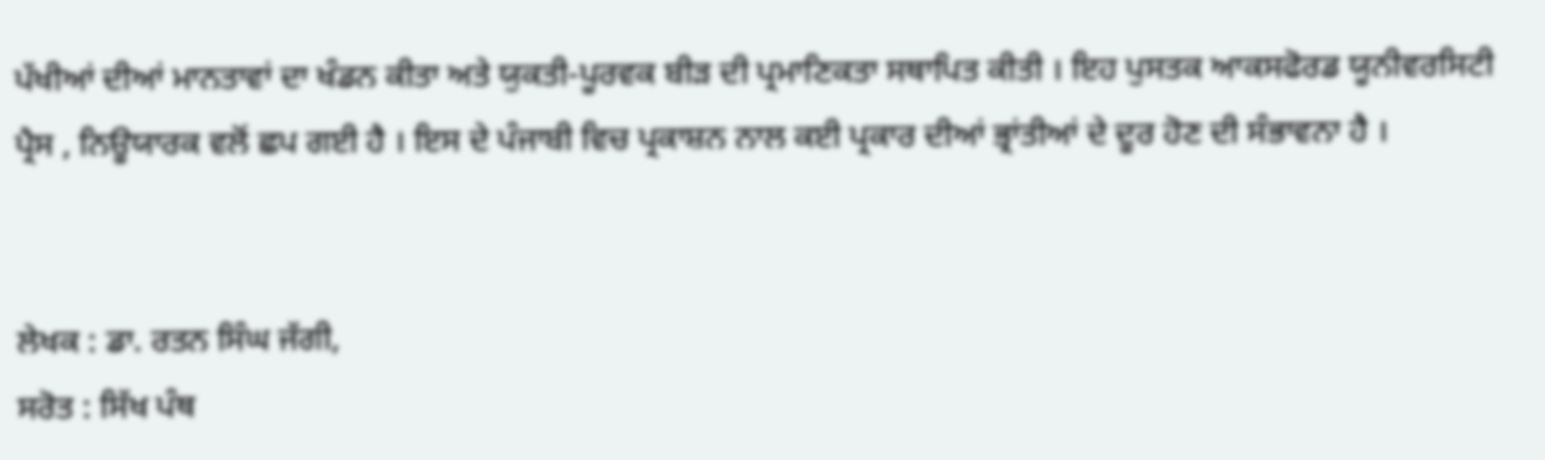ਪੱਖੀਆਂ ਦੀਆਂ ਮਾਨਤਾਵਾਂ ਦਾ ਖੰਡਨ ਕੀਤਾ ਅਤੇ ਯੁਕਤੀ-ਪੂਰਵਕ ਬੀੜ ਦੀ ਪ੍ਰਮਾਣਿਕਤਾ ਸਥਾਪਿਤ ਕੀਤੀ । ਇਹ ਪੁਸਤਕ ਆਕਸਫੋਰਡ ਯੂਨੀਵਰਸਿਟੀ ਪ੍ਰੈਸ , ਨਿਊਯਾਰਕ ਵਲੋਂ ਛਪ ਗਈ ਹੈ । ਇਸ ਦੇ ਪੰਜਾਬੀ ਵਿਚ ਪ੍ਰਕਾਸ਼ਨ ਨਾਲ ਕਈ ਪ੍ਰਕਾਰ ਦੀਆਂ ਭ੍ਰਾਂਤੀਆਂ ਦੇ ਦੂਰ ਹੋਣ ਦੀ ਸੰਭਾਵਨਾ ਹੈ ।


ਲੇਖਕ : ਡਾ. ਰਤਨ ਸਿੰਘ ਜੱਗੀ,
ਸਰੋਤ : ਸਿੱਖ ਪੰਥ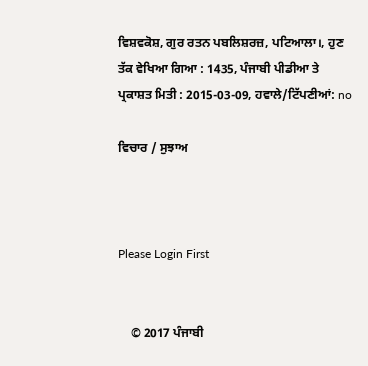ਵਿਸ਼ਵਕੋਸ਼, ਗੁਰ ਰਤਨ ਪਬਲਿਸ਼ਰਜ਼, ਪਟਿਆਲਾ।, ਹੁਣ ਤੱਕ ਵੇਖਿਆ ਗਿਆ : 1435, ਪੰਜਾਬੀ ਪੀਡੀਆ ਤੇ ਪ੍ਰਕਾਸ਼ਤ ਮਿਤੀ : 2015-03-09, ਹਵਾਲੇ/ਟਿੱਪਣੀਆਂ: no

ਵਿਚਾਰ / ਸੁਝਾਅ



Please Login First


    © 2017 ਪੰਜਾਬੀ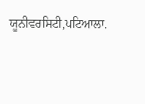ਯੂਨੀਵਰਸਿਟੀ,ਪਟਿਆਲਾ.